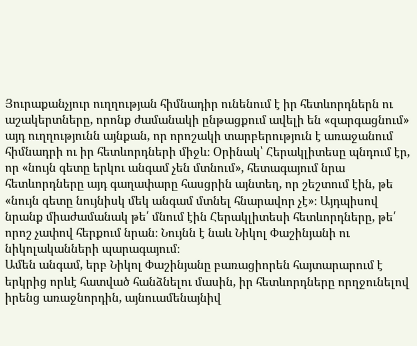Յուրաքանչյուր ուղղության հիմնադիր ունենում է իր հետևորդներն ու աշակերտները, որոնք ժամանակի ընթացքում ավելի են «զարգացնում» այդ ուղղությունն այնքան, որ որոշակի տարբերություն է առաջանում հիմնադրի ու իր հետևորդների միջև։ Օրինակ՝ Հերակլիտեսը պնդում էր, որ «նույն գետը երկու անգամ չեն մտնում», հետագայում նրա հետևորդները այդ գաղափարը հասցրին այնտեղ, որ շեշտում էին, թե «նույն գետը նույնիսկ մեկ անգամ մտնել հնարավոր չէ»։ Այդպիսով նրանք միաժամանակ թե՛ մնում էին Հերակլիտեսի հետևորդները, թե՛ որոշ չափով հերքում նրան։ Նույնն է նաև Նիկոլ Փաշինյանի ու նիկոլականների պարագայում։
Ամեն անգամ, երբ Նիկոլ Փաշինյանը բառացիորեն հայտարարում է երկրից որևէ հատված հանձնելու մասին, իր հետևորդները որղջունելով իրենց առաջնորդին, այնուամենայնիվ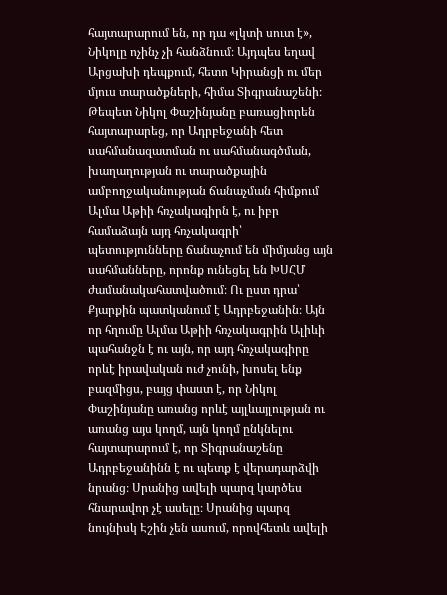հայտարարում են, որ դա «լկտի սուտ է», Նիկոլը ոչինչ չի հանձնում։ Այդպես եղավ Արցախի դեպքում, հետո Կիրանցի ու մեր մյուս տարածքների, հիմա Տիգրանաշենի։
Թեպետ Նիկոլ Փաշինյանը բառացիորեն հայտարարեց, որ Ադրբեջանի հետ սահմանազատման ու սահմանագծման, խաղաղության ու տարածքային ամբողջականության ճանաչման հիմքում Ալմա Աթիի հռչակագիրն է, ու իբր համաձայն այդ հռչակագրի՝ պետությունները ճանաչում են միմյանց այն սահմանները, որոնք ունեցել են ԽՍՀՄ ժամանակահատվածում։ Ու ըստ դրա՝ Քյարքին պատկանում է Ադրբեջանին։ Այն որ հղումը Ալմա Աթիի հռչակագրին Ալիևի պահանջն է ու այն, որ այդ հռչակագիրը որևէ իրավական ուժ չունի, խոսել ենք բազմիցս, բայց փաստ է, որ Նիկոլ Փաշինյանը առանց որևէ այլևայլության ու առանց այս կողմ, այն կողմ ընկնելու հայտարարում է, որ Տիգրանաշենը Ադրբեջանինն է ու պետք է վերադարձվի նրանց։ Սրանից ավելի պարզ կարծես հնարավոր չէ ասելը։ Սրանից պարզ նույնիսկ Էշին չեն ասում, որովհետև ավելի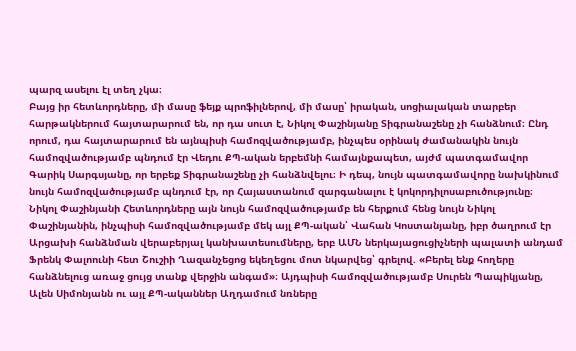պարզ ասելու էլ տեղ չկա։
Բայց իր հետևորդները, մի մասը ֆեյք պրոֆիլներով, մի մասը՝ իրական, սոցիալական տարբեր հարթակներում հայտարարում են, որ դա սուտ է, Նիկոլ Փաշինյանը Տիգրանաշենը չի հանձնում։ Ընդ որում, դա հայտարարում են այնպիսի համոզվածությամբ, ինչպես օրինակ ժամանակին նույն համոզվածությամբ պնդում էր Վեդու ՔՊ-ական երբեմնի համայնքապետ, այժմ պատգամավոր Գարիկ Սարգսյանը, որ երբեք Տիգրանաշենը չի հանձնվելու։ Ի դեպ, նույն պատգամավորը նախկինում նույն համոզվածությամբ պնդում էր, որ Հայաստանում զարգանալու է կոկորդիլոսաբուծությունը։ Նիկոլ Փաշինյանի Հետևորդները այն նույն համոզվածությամբ են հերքում հենց նույն Նիկոլ Փաշինյանին, ինչպիսի համոզվածությամբ մեկ այլ ՔՊ-ական՝ Վահան Կոստանյանը, իբր ծաղրում էր Արցախի հանձնման վերաբերյալ կանխատեսումները, երբ ԱՄՆ ներկայացուցիչների պալատի անդամ Ֆրենկ Փալոունի հետ Շուշիի Ղազանչեցոց եկեղեցու մոտ նկարվեց՝ գրելով. «Բերել ենք հողերը հանձնելուց առաջ ցույց տանք վերջին անգամ»։ Այդպիսի համոզվածությամբ Սուրեն Պապիկյանը, Ալեն Սիմոնյանն ու այլ ՔՊ-ականներ Աղդամում նռները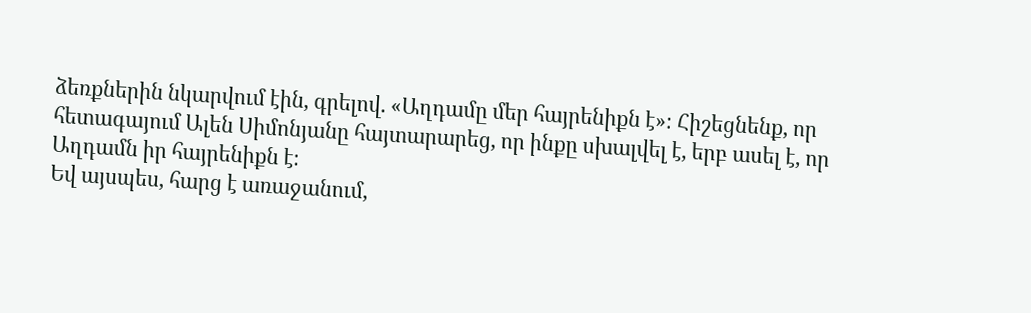ձեռքներին նկարվում էին, գրելով. «Աղդամը մեր հայրենիքն է»։ Հիշեցնենք, որ հետագայում Ալեն Սիմոնյանը հայտարարեց, որ ինքը սխալվել է, երբ ասել է, որ Աղդամն իր հայրենիքն է։
Եվ այսպես, հարց է առաջանում,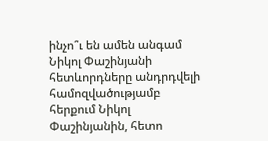ինչո՞ւ են ամեն անգամ Նիկոլ Փաշինյանի հետևորդները անդրդվելի համոզվածությամբ հերքում Նիկոլ Փաշինյանին, հետո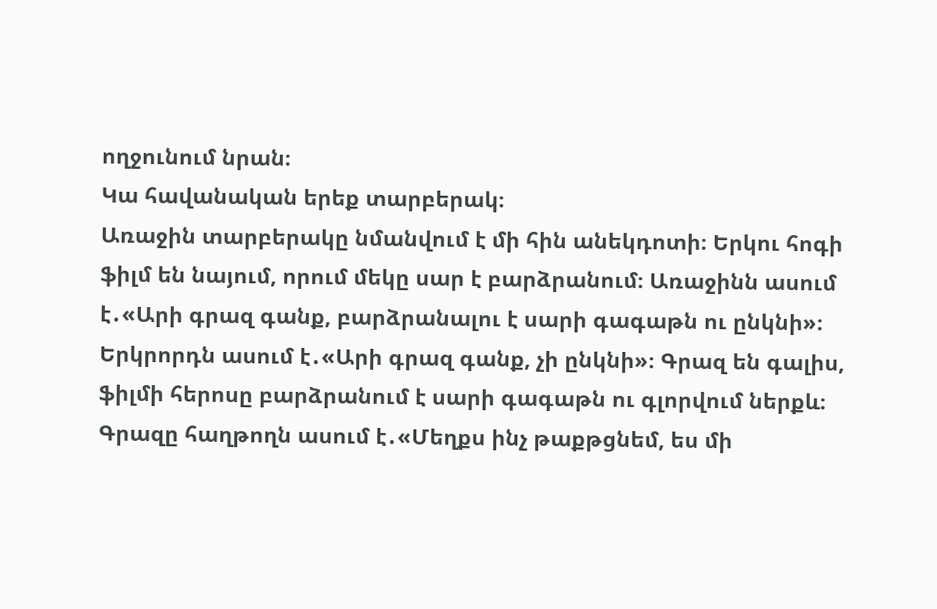ողջունում նրան։
Կա հավանական երեք տարբերակ։
Առաջին տարբերակը նմանվում է մի հին անեկդոտի։ Երկու հոգի ֆիլմ են նայում, որում մեկը սար է բարձրանում։ Առաջինն ասում է․«Արի գրազ գանք, բարձրանալու է սարի գագաթն ու ընկնի»։ Երկրորդն ասում է․«Արի գրազ գանք, չի ընկնի»։ Գրազ են գալիս, ֆիլմի հերոսը բարձրանում է սարի գագաթն ու գլորվում ներքև։ Գրազը հաղթողն ասում է․«Մեղքս ինչ թաքթցնեմ, ես մի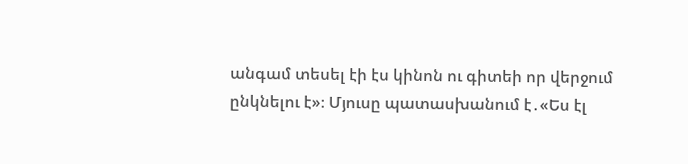անգամ տեսել էի էս կինոն ու գիտեի որ վերջում ընկնելու է»։ Մյուսը պատասխանում է․«Ես էլ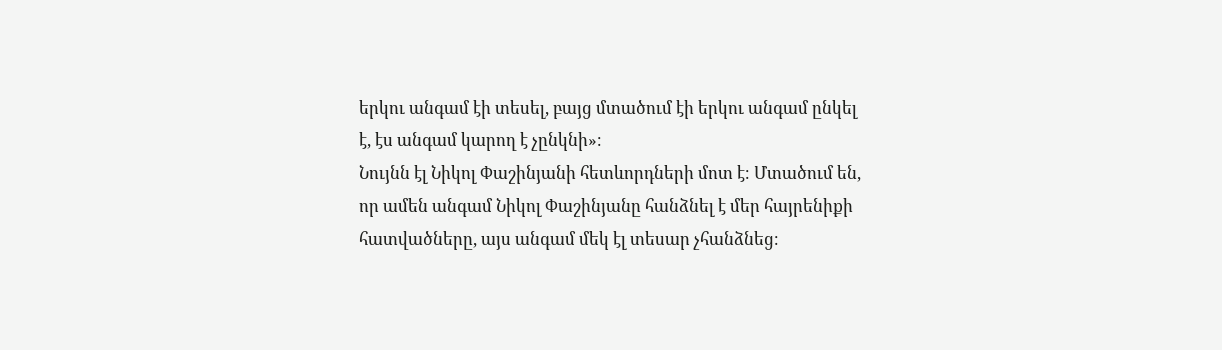երկու անգամ էի տեսել, բայց մտածում էի երկու անգամ ընկել է, էս անգամ կարող է չընկնի»։
Նույնն էլ Նիկոլ Փաշինյանի հետևորդների մոտ է։ Մտածում են, որ ամեն անգամ Նիկոլ Փաշինյանը հանձնել է մեր հայրենիքի հատվածները, այս անգամ մեկ էլ տեսար չհանձնեց։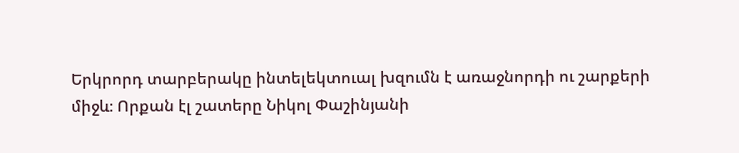Երկրորդ տարբերակը ինտելեկտուալ խզումն է առաջնորդի ու շարքերի միջև։ Որքան էլ շատերը Նիկոլ Փաշինյանի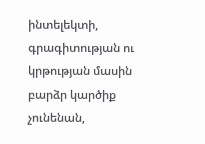ինտելեկտի, գրագիտության ու կրթության մասին բարձր կարծիք չունենան,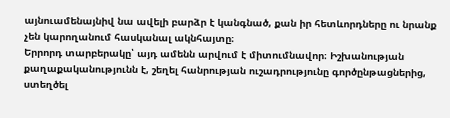այնուամենայնիվ նա ավելի բարձր է կանգնած, քան իր հետևորդները ու նրանք չեն կարողանում հասկանալ ակնհայտը։
Երրորդ տարբերակը՝ այդ ամենն արվում է միտումնավոր։ Իշխանության քաղաքականությունն է, շեղել հանրության ուշադրությունը գործընթացներից, ստեղծել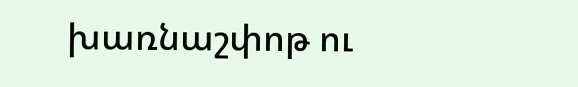խառնաշփոթ ու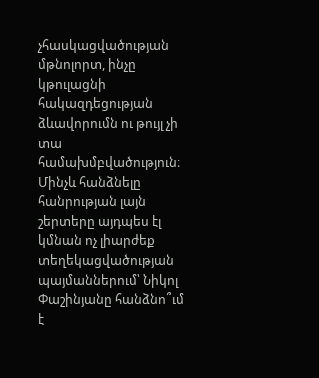չհասկացվածության մթնոլորտ, ինչը կթուլացնի հակազդեցության ձևավորումն ու թույլ չի տա համախմբվածություն։ Մինչև հանձնելը հանրության լայն շերտերը այդպես էլ կմնան ոչ լիարժեք տեղեկացվածության պայմաններում՝ Նիկոլ Փաշինյանը հանձնո՞ւմ է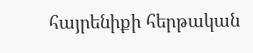հայրենիքի հերթական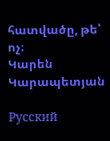հատվածը, թե՝ ոչ։
Կարեն Կարապետյան

Русский